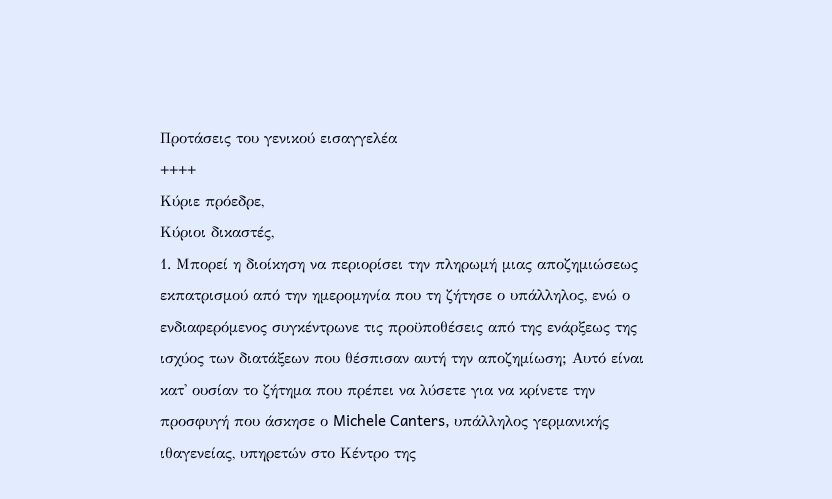Προτάσεις του γενικού εισαγγελέα
++++
Κύριε πρόεδρε,
Κύριοι δικαστές,
1. Μπορεί η διοίκηση να περιορίσει την πληρωμή μιας αποζημιώσεως εκπατρισμού από την ημερομηνία που τη ζήτησε ο υπάλληλος, ενώ ο ενδιαφερόμενος συγκέντρωνε τις προϋποθέσεις από της ενάρξεως της ισχύος των διατάξεων που θέσπισαν αυτή την αποζημίωση; Αυτό είναι κατ' ουσίαν το ζήτημα που πρέπει να λύσετε για να κρίνετε την προσφυγή που άσκησε ο Michele Canters, υπάλληλος γερμανικής ιθαγενείας, υπηρετών στο Κέντρο της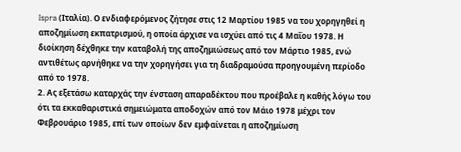Ispra (Ιταλία). Ο ενδιαφερόμενος ζήτησε στις 12 Μαρτίου 1985 να του χορηγηθεί η αποζημίωση εκπατρισμού, η οποία άρχισε να ισχύει από τις 4 Μαΐου 1978. Η διοίκηση δέχθηκε την καταβολή της αποζημιώσεως από τον Μάρτιο 1985, ενώ αντιθέτως αρνήθηκε να την χορηγήσει για τη διαδραμούσα προηγουμένη περίοδο από το 1978.
2. Ας εξετάσω καταρχάς την ένσταση απαραδέκτου που προέβαλε η καθής λόγω του ότι τα εκκαθαριστικά σημειώματα αποδοχών από τον Μάιο 1978 μέχρι τον Φεβρουάριο 1985, επί των οποίων δεν εμφαίνεται η αποζημίωση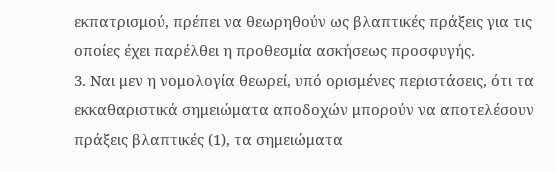εκπατρισμού, πρέπει να θεωρηθούν ως βλαπτικές πράξεις για τις οποίες έχει παρέλθει η προθεσμία ασκήσεως προσφυγής.
3. Ναι μεν η νομολογία θεωρεί, υπό ορισμένες περιστάσεις, ότι τα εκκαθαριστικά σημειώματα αποδοχών μπορούν να αποτελέσουν πράξεις βλαπτικές (1), τα σημειώματα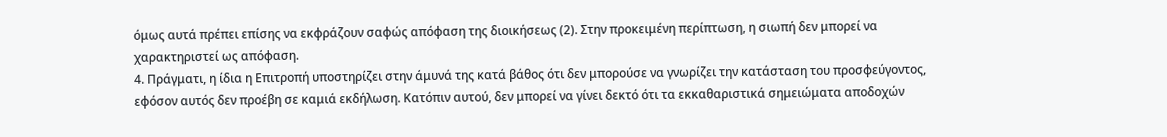όμως αυτά πρέπει επίσης να εκφράζουν σαφώς απόφαση της διοικήσεως (2). Στην προκειμένη περίπτωση, η σιωπή δεν μπορεί να χαρακτηριστεί ως απόφαση.
4. Πράγματι, η ίδια η Επιτροπή υποστηρίζει στην άμυνά της κατά βάθος ότι δεν μπορούσε να γνωρίζει την κατάσταση του προσφεύγοντος, εφόσον αυτός δεν προέβη σε καμιά εκδήλωση. Κατόπιν αυτού, δεν μπορεί να γίνει δεκτό ότι τα εκκαθαριστικά σημειώματα αποδοχών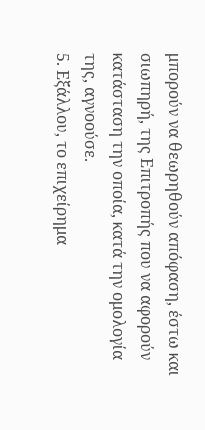μπορούν να θεωρηθούν απόφαση, έστω και σιωπηρή, της Επιτροπής που να αφορούν κατάσταση την οποία, κατά την ομολογία της, αγνοούσε.
5. Εξάλλου, το επιχείρημα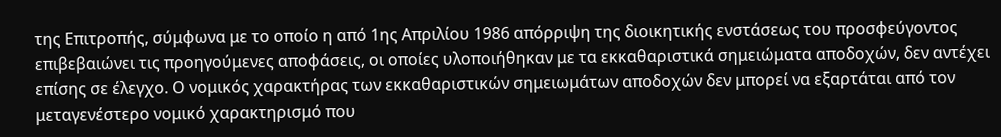της Επιτροπής, σύμφωνα με το οποίο η από 1ης Απριλίου 1986 απόρριψη της διοικητικής ενστάσεως του προσφεύγοντος επιβεβαιώνει τις προηγούμενες αποφάσεις, οι οποίες υλοποιήθηκαν με τα εκκαθαριστικά σημειώματα αποδοχών, δεν αντέχει επίσης σε έλεγχο. Ο νομικός χαρακτήρας των εκκαθαριστικών σημειωμάτων αποδοχών δεν μπορεί να εξαρτάται από τον μεταγενέστερο νομικό χαρακτηρισμό που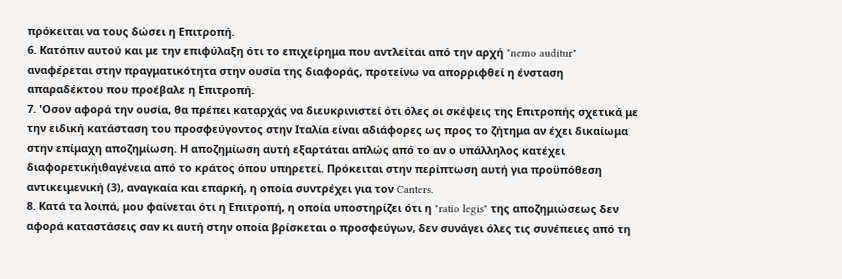πρόκειται να τους δώσει η Επιτροπή.
6. Κατόπιν αυτού και με την επιφύλαξη ότι το επιχείρημα που αντλείται από την αρχή "nemo auditur" αναφέρεται στην πραγματικότητα στην ουσία της διαφοράς, προτείνω να απορριφθεί η ένσταση απαραδέκτου που προέβαλε η Επιτροπή.
7. 'Οσον αφορά την ουσία, θα πρέπει καταρχάς να διευκρινιστεί ότι όλες οι σκέψεις της Επιτροπής σχετικά με την ειδική κατάσταση του προσφεύγοντος στην Ιταλία είναι αδιάφορες ως προς το ζήτημα αν έχει δικαίωμα στην επίμαχη αποζημίωση. Η αποζημίωση αυτή εξαρτάται απλώς από το αν ο υπάλληλος κατέχει διαφορετικήιθαγένεια από το κράτος όπου υπηρετεί. Πρόκειται στην περίπτωση αυτή για προϋπόθεση αντικειμενική (3), αναγκαία και επαρκή, η οποία συντρέχει για τον Canters.
8. Κατά τα λοιπά, μου φαίνεται ότι η Επιτροπή, η οποία υποστηρίζει ότι η "ratio legis" της αποζημιώσεως δεν αφορά καταστάσεις σαν κι αυτή στην οποία βρίσκεται ο προσφεύγων, δεν συνάγει όλες τις συνέπειες από τη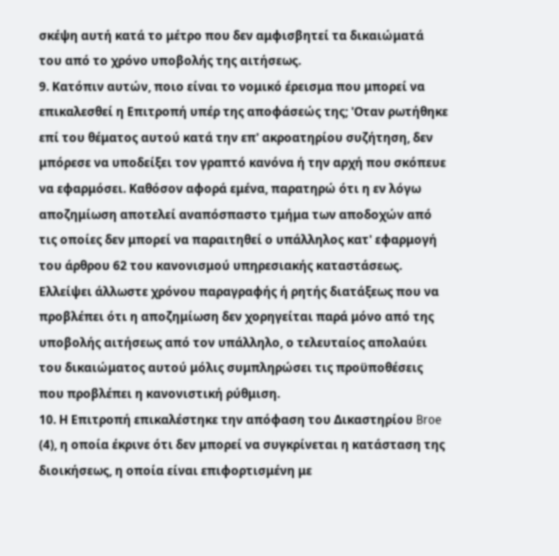σκέψη αυτή κατά το μέτρο που δεν αμφισβητεί τα δικαιώματά του από το χρόνο υποβολής της αιτήσεως.
9. Κατόπιν αυτών, ποιο είναι το νομικό έρεισμα που μπορεί να επικαλεσθεί η Επιτροπή υπέρ της αποφάσεώς της; 'Οταν ρωτήθηκε επί του θέματος αυτού κατά την επ' ακροατηρίου συζήτηση, δεν μπόρεσε να υποδείξει τον γραπτό κανόνα ή την αρχή που σκόπευε να εφαρμόσει. Καθόσον αφορά εμένα, παρατηρώ ότι η εν λόγω αποζημίωση αποτελεί αναπόσπαστο τμήμα των αποδοχών από τις οποίες δεν μπορεί να παραιτηθεί ο υπάλληλος κατ' εφαρμογή του άρθρου 62 του κανονισμού υπηρεσιακής καταστάσεως. Ελλείψει άλλωστε χρόνου παραγραφής ή ρητής διατάξεως που να προβλέπει ότι η αποζημίωση δεν χορηγείται παρά μόνο από της υποβολής αιτήσεως από τον υπάλληλο, ο τελευταίος απολαύει του δικαιώματος αυτού μόλις συμπληρώσει τις προϋποθέσεις που προβλέπει η κανονιστική ρύθμιση.
10. Η Επιτροπή επικαλέστηκε την απόφαση του Δικαστηρίου Broe (4), η οποία έκρινε ότι δεν μπορεί να συγκρίνεται η κατάσταση της διοικήσεως, η οποία είναι επιφορτισμένη με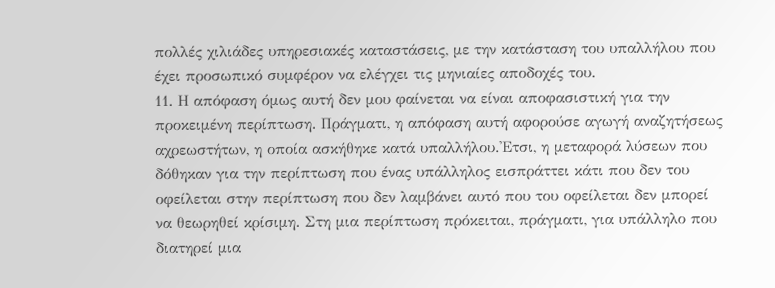πολλές χιλιάδες υπηρεσιακές καταστάσεις, με την κατάσταση του υπαλλήλου που έχει προσωπικό συμφέρον να ελέγχει τις μηνιαίες αποδοχές του.
11. Η απόφαση όμως αυτή δεν μου φαίνεται να είναι αποφασιστική για την προκειμένη περίπτωση. Πράγματι, η απόφαση αυτή αφορούσε αγωγή αναζητήσεως αχρεωστήτων, η οποία ασκήθηκε κατά υπαλλήλου.'Ετσι, η μεταφορά λύσεων που δόθηκαν για την περίπτωση που ένας υπάλληλος εισπράττει κάτι που δεν του οφείλεται στην περίπτωση που δεν λαμβάνει αυτό που του οφείλεται δεν μπορεί να θεωρηθεί κρίσιμη. Στη μια περίπτωση πρόκειται, πράγματι, για υπάλληλο που διατηρεί μια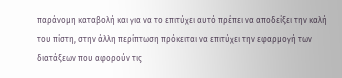παράνομη καταβολή και για να το επιτύχει αυτό πρέπει να αποδείξει την καλή του πίστη, στην άλλη περίπτωση πρόκειται να επιτύχει την εφαρμογή των διατάξεων που αφορούν τις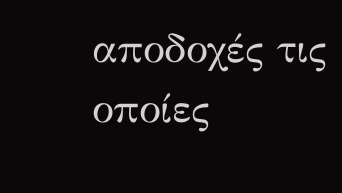αποδοχές τις οποίες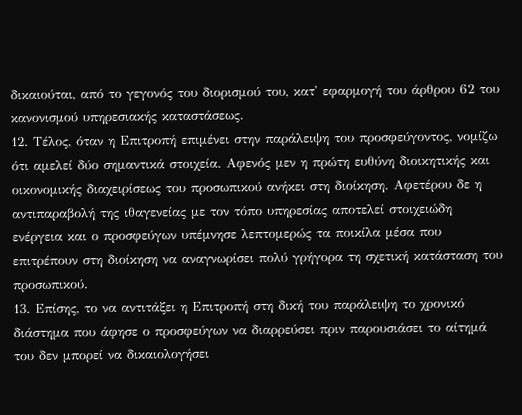δικαιούται, από το γεγονός του διορισμού του, κατ' εφαρμογή του άρθρου 62 του κανονισμού υπηρεσιακής καταστάσεως.
12. Τέλος, όταν η Επιτροπή επιμένει στην παράλειψη του προσφεύγοντος, νομίζω ότι αμελεί δύο σημαντικά στοιχεία. Αφενός μεν η πρώτη ευθύνη διοικητικής και οικονομικής διαχειρίσεως του προσωπικού ανήκει στη διοίκηση. Αφετέρου δε η αντιπαραβολή της ιθαγενείας με τον τόπο υπηρεσίας αποτελεί στοιχειώδη ενέργεια και ο προσφεύγων υπέμνησε λεπτομερώς τα ποικίλα μέσα που επιτρέπουν στη διοίκηση να αναγνωρίσει πολύ γρήγορα τη σχετική κατάσταση του προσωπικού.
13. Επίσης, το να αντιτάξει η Επιτροπή στη δική του παράλειψη το χρονικό διάστημα που άφησε ο προσφεύγων να διαρρεύσει πριν παρουσιάσει το αίτημά του δεν μπορεί να δικαιολογήσει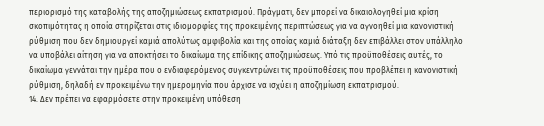περιορισμό της καταβολής της αποζημιώσεως εκπατρισμού. Πράγματι, δεν μπορεί να δικαιολογηθεί μια κρίση σκοπιμότητας η οποία στηρίζεται στις ιδιομορφίες της προκειμένης περιπτώσεως για να αγνοηθεί μια κανονιστική ρύθμιση που δεν δημιουργεί καμιά απολύτως αμφιβολία και της οποίας καμιά διάταξη δεν επιβάλλει στον υπάλληλο να υποβάλει αίτηση για να αποκτήσει το δικαίωμα της επίδικης αποζημιώσεως. Υπό τις προϋποθέσεις αυτές, το δικαίωμα γεννάται την ημέρα που ο ενδιαφερόμενος συγκεντρώνει τις προϋποθέσεις που προβλέπει η κανονιστική ρύθμιση, δηλαδή εν προκειμένω την ημερομηνία που άρχισε να ισχύει η αποζημίωση εκπατρισμού.
14. Δεν πρέπει να εφαρμόσετε στην προκειμένη υπόθεση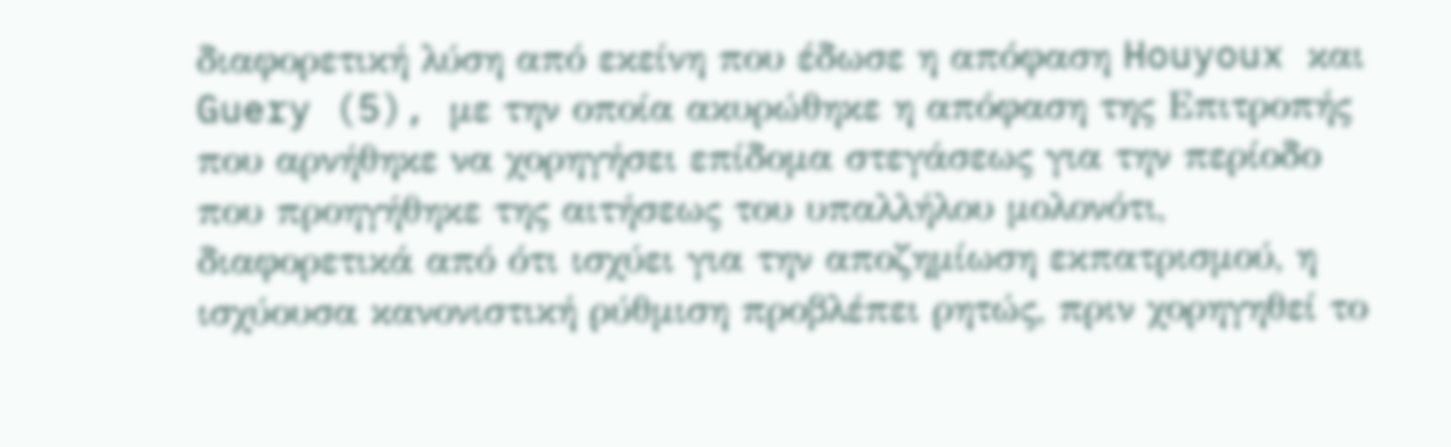διαφορετική λύση από εκείνη που έδωσε η απόφαση Houyoux και Guery (5), με την οποία ακυρώθηκε η απόφαση της Επιτροπής που αρνήθηκε να χορηγήσει επίδομα στεγάσεως για την περίοδο που προηγήθηκε της αιτήσεως του υπαλλήλου μολονότι, διαφορετικά από ότι ισχύει για την αποζημίωση εκπατρισμού, η ισχύουσα κανονιστική ρύθμιση προβλέπει ρητώς, πριν χορηγηθεί το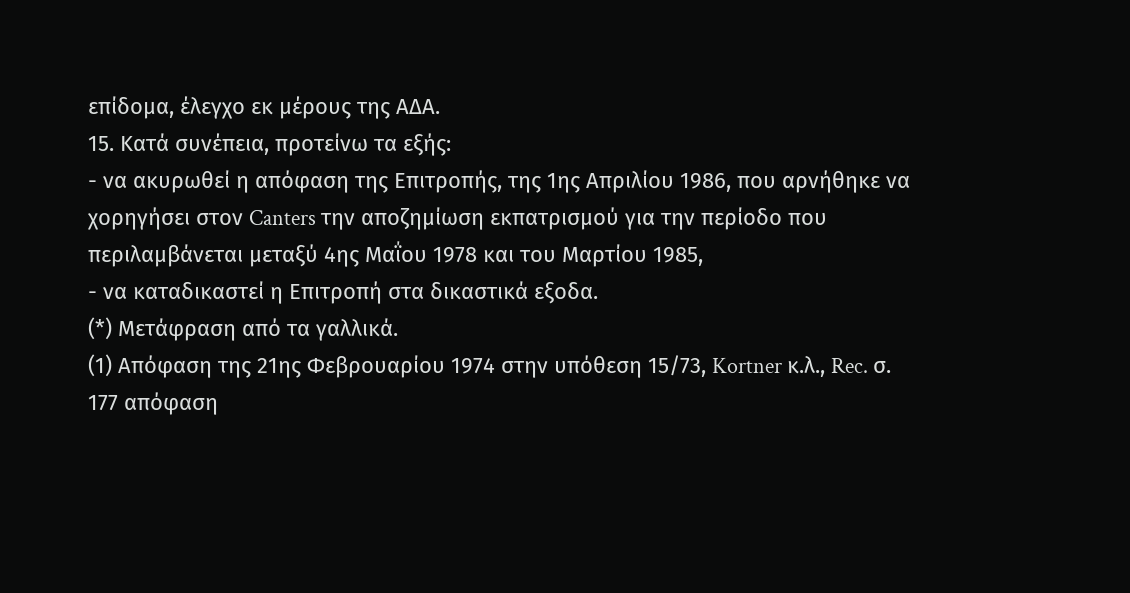επίδομα, έλεγχο εκ μέρους της ΑΔΑ.
15. Κατά συνέπεια, προτείνω τα εξής:
- να ακυρωθεί η απόφαση της Επιτροπής, της 1ης Απριλίου 1986, που αρνήθηκε να χορηγήσει στον Canters την αποζημίωση εκπατρισμού για την περίοδο που περιλαμβάνεται μεταξύ 4ης Μαΐου 1978 και του Μαρτίου 1985,
- να καταδικαστεί η Επιτροπή στα δικαστικά εξοδα.
(*) Μετάφραση από τα γαλλικά.
(1) Απόφαση της 21ης Φεβρουαρίου 1974 στην υπόθεση 15/73, Kortner κ.λ., Rec. σ. 177 απόφαση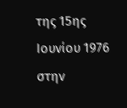της 15ης Ιουνίου 1976 στην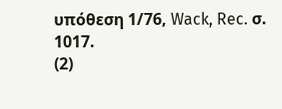υπόθεση 1/76, Wack, Rec. σ. 1017.
(2)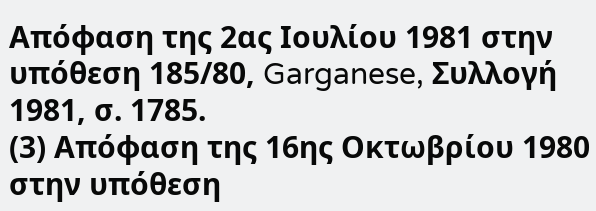Απόφαση της 2ας Ιουλίου 1981 στην υπόθεση 185/80, Garganese, Συλλογή 1981, σ. 1785.
(3) Απόφαση της 16ης Οκτωβρίου 1980 στην υπόθεση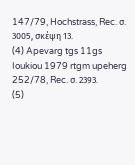147/79, Hochstrass, Rec. σ. 3005, σκέψη 13.
(4) Apevarg tgs 11gs Ioukiou 1979 rtgm upeherg 252/78, Rec. σ. 2393.
(5)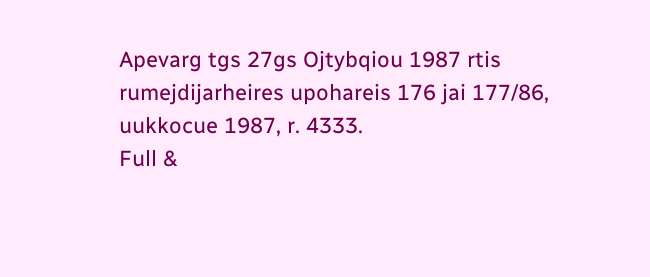Apevarg tgs 27gs Ojtybqiou 1987 rtis rumejdijarheires upohareis 176 jai 177/86, uukkocue 1987, r. 4333.
Full &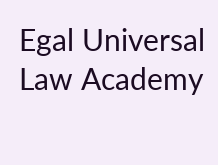Egal Universal Law Academy